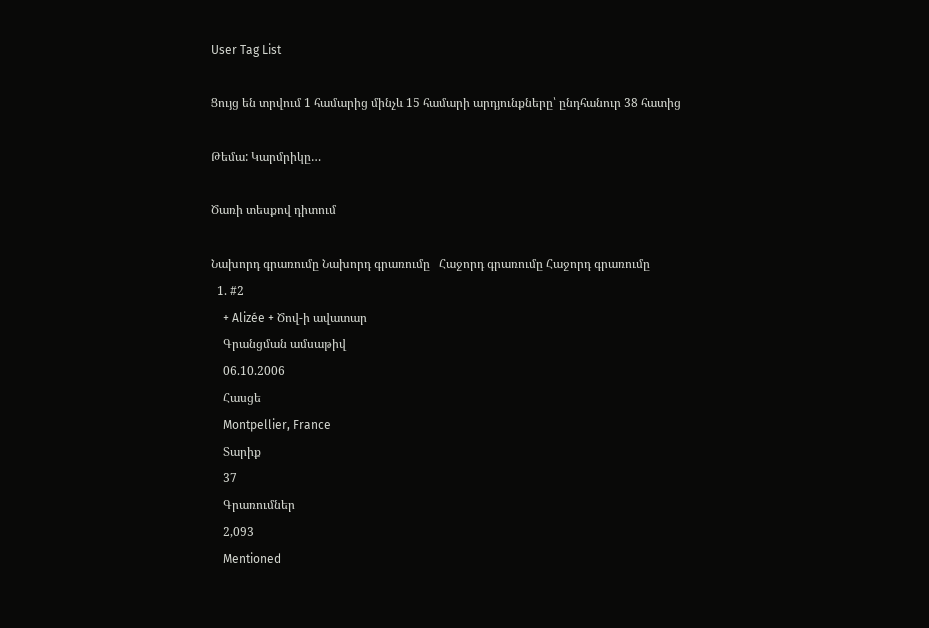User Tag List

Ցույց են տրվում 1 համարից մինչև 15 համարի արդյունքները՝ ընդհանուր 38 հատից

Թեմա: Կարմրիկը…

Ծառի տեսքով դիտում

Նախորդ գրառումը Նախորդ գրառումը   Հաջորդ գրառումը Հաջորդ գրառումը
  1. #2
    + Alizée + Ծով-ի ավատար
    Գրանցման ամսաթիվ
    06.10.2006
    Հասցե
    Montpellier, France
    Տարիք
    37
    Գրառումներ
    2,093
    Mentioned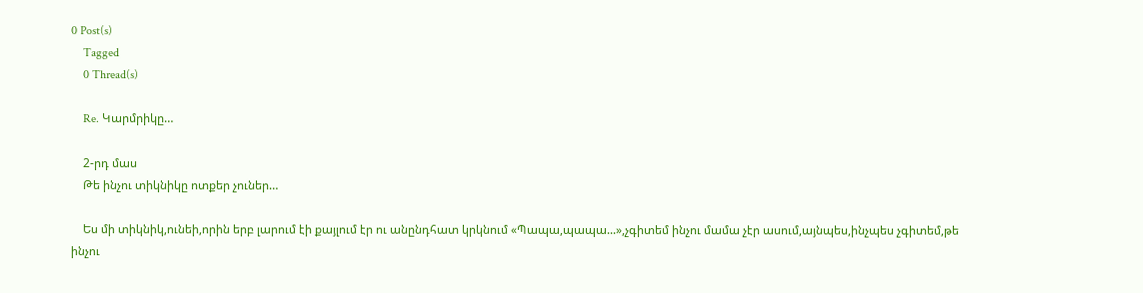0 Post(s)
    Tagged
    0 Thread(s)

    Re. Կարմրիկը…

    2-րդ մաս
    Թե ինչու տիկնիկը ոտքեր չուներ…

    Ես մի տիկնիկ,ունեի,որին երբ լարում էի քայլում էր ու անընդհատ կրկնում «Պապա,պապա...»,չգիտեմ ինչու մամա չէր ասում,այնպես,ինչպես չգիտեմ,թե ինչու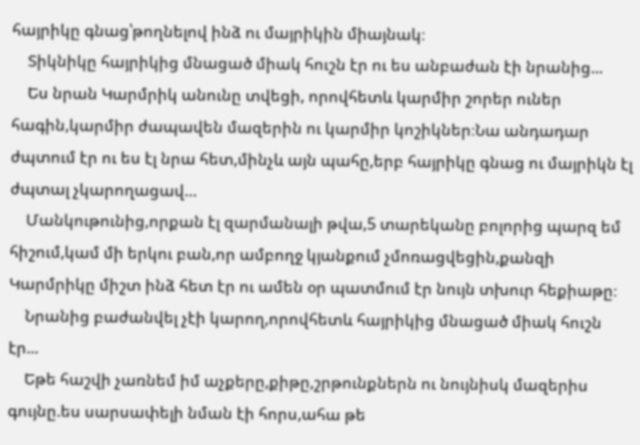հայրիկը գնաց՝թողնելով ինձ ու մայրիկին միայնակ։
    Տիկնիկը հայրիկից մնացած միակ հուշն էր ու ես անբաժան էի նրանից...
    Ես նրան Կարմրիկ անունը տվեցի, որովհետև կարմիր շորեր ուներ հագին,կարմիր ժապավեն մազերին ու կարմիր կոշիկներ։Նա անդադար ժպտում էր ու ես էլ նրա հետ,մինչև այն պահը,երբ հայրիկը գնաց ու մայրիկն էլ ժպտալ չկարողացավ…
    Մանկութունից,որքան էլ զարմանալի թվա,5 տարեկանը բոլորից պարզ եմ հիշում,կամ մի երկու բան,որ ամբողջ կյանքում չմոռացվեցին,քանզի Կարմրիկը միշտ ինձ հետ էր ու ամեն օր պատմում էր նույն տխուր հեքիաթը։
    Նրանից բաժանվել չէի կարող,որովհետև հայրիկից մնացած միակ հուշն էր...
    Եթե հաշվի չառնեմ իմ աչքերը,քիթը,շրթունքներն ու նույնիսկ մազերիս գույնը.ես սարսափելի նման էի հորս,ահա թե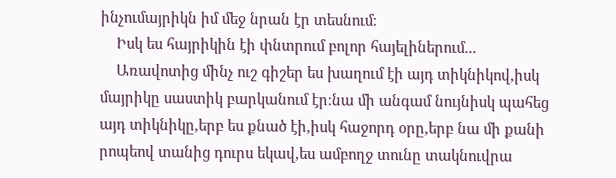ինչումայրիկն իմ մեջ նրան էր տեսնում։
    Իսկ ես հայրիկին էի փնտրում բոլոր հայելիներում...
    Առավոտից մինչ ուշ գիշեր ես խաղում էի այդ տիկնիկով,իսկ մայրիկը սաստիկ բարկանում էր։նա մի անգամ նույնիսկ պահեց այդ տիկնիկը,երբ ես քնած էի,իսկ հաջորդ օրը,երբ նա մի քանի րոպեով տանից դուրս եկավ,ես ամբողջ տունը տակնուվրա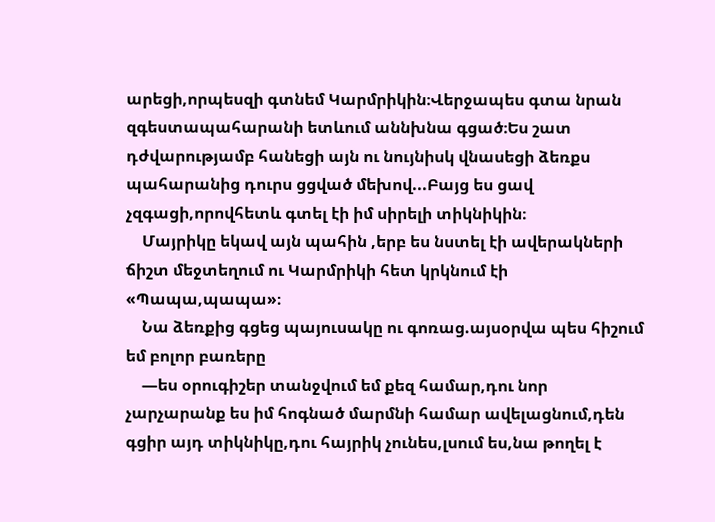արեցի,որպեսզի գտնեմ Կարմրիկին։Վերջապես գտա նրան զգեստապահարանի ետևում աննխնա գցած։Ես շատ դժվարությամբ հանեցի այն ու նույնիսկ վնասեցի ձեռքս պահարանից դուրս ցցված մեխով...Բայց ես ցավ չզգացի,որովհետև գտել էի իմ սիրելի տիկնիկին։
    Մայրիկը եկավ այն պահին ,երբ ես նստել էի ավերակների ճիշտ մեջտեղում ու Կարմրիկի հետ կրկնում էի «Պապա,պապա»։
    Նա ձեռքից գցեց պայուսակը ու գոռաց.այսօրվա պես հիշում եմ բոլոր բառերը
    —ես օրուգիշեր տանջվում եմ քեզ համար,դու նոր չարչարանք ես իմ հոգնած մարմնի համար ավելացնում,դեն գցիր այդ տիկնիկը,դու հայրիկ չունես,լսում ես,նա թողել է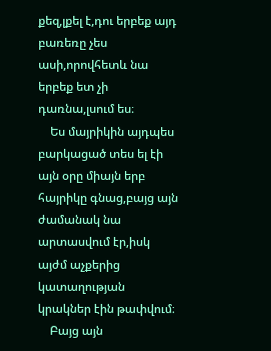քեզ,լքել է,դու երբեք այդ բառեռը չես ասի,որովհետև նա երբեք ետ չի դառնա,լսում ես։
    Ես մայրիկին այդպես բարկացած տես ել էի այն օրը միայն երբ հայրիկը գնաց,բայց այն ժամանակ նա արտասվում էր,իսկ այժմ աչքերից կատաղության կրակներ էին թափվում։
    Բայց այն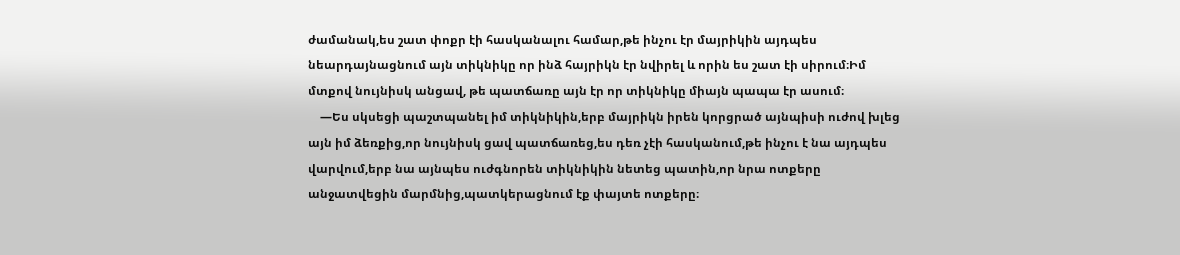ժամանակ,ես շատ փոքր էի հասկանալու համար,թե ինչու էր մայրիկին այդպես նեարդայնացնում այն տիկնիկը որ ինձ հայրիկն էր նվիրել և որին ես շատ էի սիրում։Իմ մտքով նույնիսկ անցավ, թե պատճառը այն էր որ տիկնիկը միայն պապա էր ասում։
    —Ես սկսեցի պաշտպանել իմ տիկնիկին,երբ մայրիկն իրեն կորցրած այնպիսի ուժով խլեց այն իմ ձեռքից,որ նույնիսկ ցավ պատճառեց,ես դեռ չէի հասկանում,թե ինչու է նա այդպես վարվում,երբ նա այնպես ուժգնորեն տիկնիկին նետեց պատին,որ նրա ոտքերը անջատվեցին մարմնից,պատկերացնում էք փայտե ոտքերը։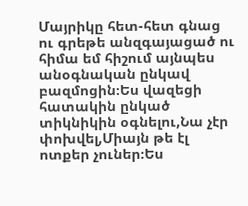Մայրիկը հետ-հետ գնաց ու գրեթե անզգայացած ու հիմա եմ հիշում այնպես անօգնական ընկավ բազմոցին։Ես վազեցի հատակին ընկած տիկնիկին օգնելու,Նա չէր փոխվել,Միայն թե էլ ոտքեր չուներ։Ես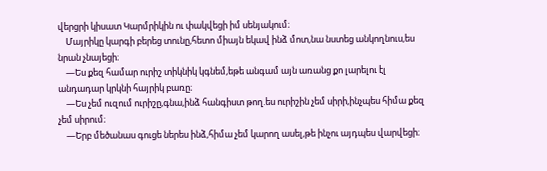վերցրի կիսատ Կարմրիկին ու փակվեցի իմ սենյակում։
    Մայրիկը կարգի բերեց տունը,հետո միայն եկավ ինձ մոտ,նա նստեց անկողնուս,ես նրան չնայեցի։
    —Ես քեզ համար ուրիշ տիկնիկ կգնեմ,եթե անգամ այն առանց քո լարելու էլ անդադար կրկնի հայրիկ բառը։
    —Ես չեմ ուզում ուրիշը,գնա,ինձ հանգիստ թող.ես ուրիշին չեմ սիրի,ինչպես հիմա քեզ չեմ սիրում։
    —Երբ մեծանաս գուցե ներես ինձ,հիմա չեմ կարող ասել,թե ինչու այդպես վարվեցի։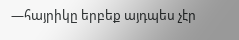—հայրիկը երբեք այդպես չէր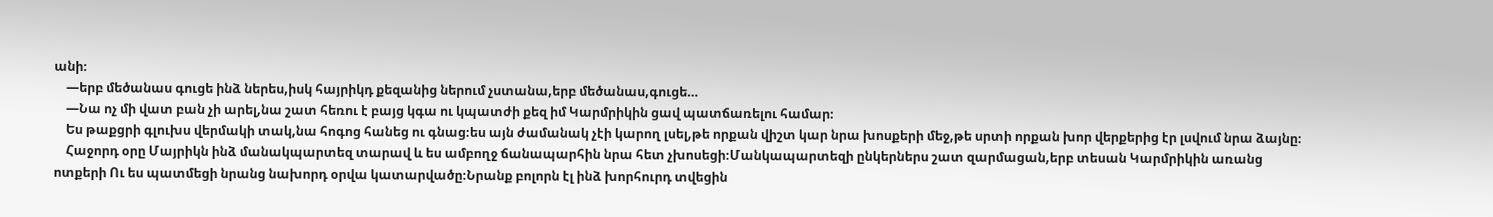անի։
    —երբ մեծանաս գուցե ինձ ներես,իսկ հայրիկդ քեզանից ներում չստանա,երբ մեծանաս,գուցե…
    —Նա ոչ մի վատ բան չի արել,նա շատ հեռու է բայց կգա ու կպատժի քեզ իմ Կարմրիկին ցավ պատճառելու համար։
    Ես թաքցրի գլուխս վերմակի տակ,նա հոգոց հանեց ու գնաց։ես այն ժամանակ չէի կարող լսել,թե որքան վիշտ կար նրա խոսքերի մեջ,թե սրտի որքան խոր վերքերից էր լսվում նրա ձայնը։
    Հաջորդ օրը Մայրիկն ինձ մանակպարտեզ տարավ և ես ամբողջ ճանապարհին նրա հետ չխոսեցի։Մանկապարտեզի ընկերներս շատ զարմացան,երբ տեսան Կարմրիկին առանց ոտքերի Ու ես պատմեցի նրանց նախորդ օրվա կատարվածը։Նրանք բոլորն էլ ինձ խորհուրդ տվեցին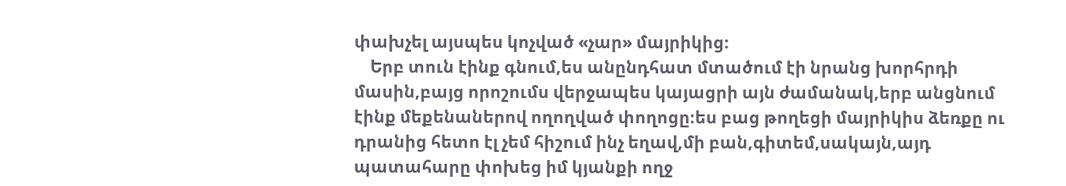փախչել այսպես կոչված «չար» մայրիկից։
    Երբ տուն էինք գնում,ես անընդհատ մտածում էի նրանց խորհրդի մասին,բայց որոշումս վերջապես կայացրի այն ժամանակ,երբ անցնում էինք մեքենաներով ողողված փողոցը։ես բաց թողեցի մայրիկիս ձեռքը ու դրանից հետո էլ չեմ հիշում ինչ եղավ,մի բան,գիտեմ,սակայն,այդ պատահարը փոխեց իմ կյանքի ողջ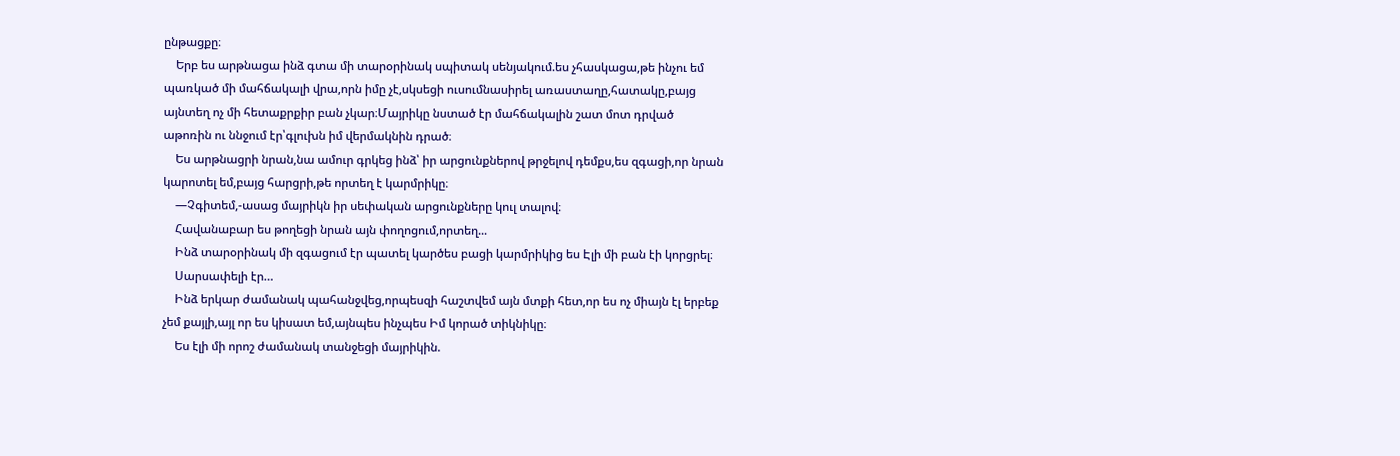ընթացքը։
    Երբ ես արթնացա ինձ գտա մի տարօրինակ սպիտակ սենյակում.ես չհասկացա,թե ինչու եմ պառկած մի մահճակալի վրա,որն իմը չէ,սկսեցի ուսումնասիրել առաստաղը,հատակը,բայց այնտեղ ոչ մի հետաքրքիր բան չկար։Մայրիկը նստած էր մահճակալին շատ մոտ դրված աթոռին ու ննջում էր՝գլուխն իմ վերմակնին դրած։
    Ես արթնացրի նրան,նա ամուր գրկեց ինձ՝ իր արցունքներով թրջելով դեմքս,ես զգացի,որ նրան կարոտել եմ,բայց հարցրի,թե որտեղ է կարմրիկը։
    —Չգիտեմ,-ասաց մայրիկն իր սեփական արցունքները կուլ տալով։
    Հավանաբար ես թողեցի նրան այն փողոցում,որտեղ...
    Ինձ տարօրինակ մի զգացում էր պատել կարծես բացի կարմրիկից ես Էլի մի բան էի կորցրել։
    Սարսափելի էր…
    Ինձ երկար ժամանակ պահանջվեց,որպեսզի հաշտվեմ այն մտքի հետ,որ ես ոչ միայն էլ երբեք չեմ քայլի,այլ որ ես կիսատ եմ,այնպես ինչպես Իմ կորած տիկնիկը։
    Ես էլի մի որոշ ժամանակ տանջեցի մայրիկին.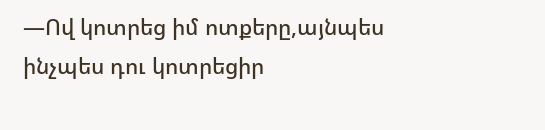—Ով կոտրեց իմ ոտքերը,այնպես ինչպես դու կոտրեցիր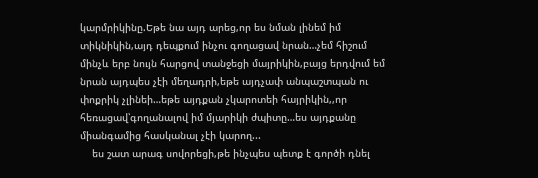կարմրիկինը.Եթե նա այդ արեց,որ ես նման լինեմ իմ տիկնիկին,այդ դեպքում ինչու գողացավ նրան…չեմ հիշում մինչև երբ նույն հարցով տանջեցի մայրիկին,բայց երդվում եմ նրան այդպես չէի մեղադրի,եթե այդչափ անպաշտպան ու փոքրիկ չլինեի…եթե այդքան չկարոտեի հայրիկին,,որ հեռացավ՝գողանալով իմ մյարիկի ժպիտը…ես այդքանը միանգամից հասկանալ չէի կարող...
    ես շատ արագ սովորեցի,թե ինչպես պետք է գործի դնել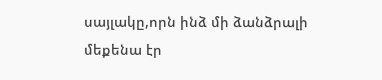սայլակը,որն ինձ մի ձանձրալի մեքենա էր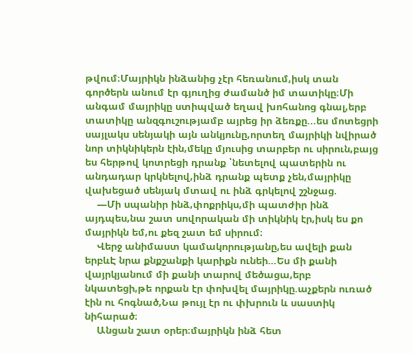թվում։Մայրիկն ինձանից չէր հեռանում,իսկ տան գործերն անում էր գյուղից ժամանծ իմ տատիկը։Մի անգամ մայրիկը ստիպված եղավ խոհանոց գնալ,երբ տատիկը անզգուշությամբ այրեց իր ձեռքը...ես մոտեցրի սայլակս սենյակի այն անկյունը,որտեղ մայրիկի նվիրած նոր տիկնիկերն էին,մեկը մյուսից տարբեր ու սիրուն,բայց ես հերթով կոտրեցի դրանք ՝նետելով պատերին ու անդադար կրկնելով,ինձ դրանք պետք չեն,մայրիկը վախեցած սենյակ մտավ ու ինձ գրկելով շշնջաց.
    —Մի սպանիր ինձ,փոքրիկս,մի պատժիր ինձ այդպես,նա շատ սովորական մի տիկնիկ էր,իսկ ես քո մայրիկն եմ,ու քեզ շատ եմ սիրում։
    Վերջ անիմաստ կամակորությանը,ես ավելի քան երբևԷ նրա քնքշանքի կարիքն ունեի…Ես մի քանի վայրկյանում մի քանի տարով մեծացա,երբ նկատեցի,թե որքան էր փոխվել մայրիկը.աչքերն ուռած էին ու հոգնած,Նա թույլ էր ու փխրուն և սաստիկ նիհարած։
    Անցան շատ օրեր։մայրիկն ինձ հետ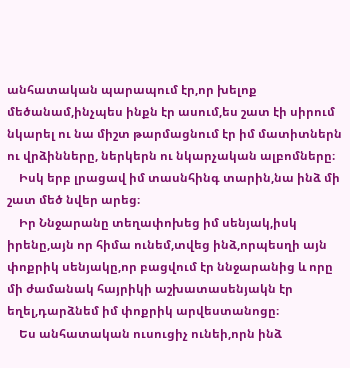անհատական պարապում էր,որ խելոք մեծանամ,ինչպես ինքն էր ասում,ես շատ էի սիրում նկարել ու նա միշտ թարմացնում էր իմ մատիտներն ու վրձինները, ներկերն ու նկարչական ալբոմները։
    Իսկ երբ լրացավ իմ տասնհինգ տարին,նա ինձ մի շատ մեծ նվեր արեց։
    Իր Ննջարանը տեղափոխեց իմ սենյակ,իսկ իրենը,այն որ հիմա ունեմ,տվեց ինձ,որպեսղի այն փոքրիկ սենյակը,որ բացվում էր ննջարանից և որը մի ժամանակ հայրիկի աշխատասենյակն էր եղել,դարձնեմ իմ փոքրիկ արվեստանոցը։
    Ես անհատական ուսուցիչ ունեի,որն ինձ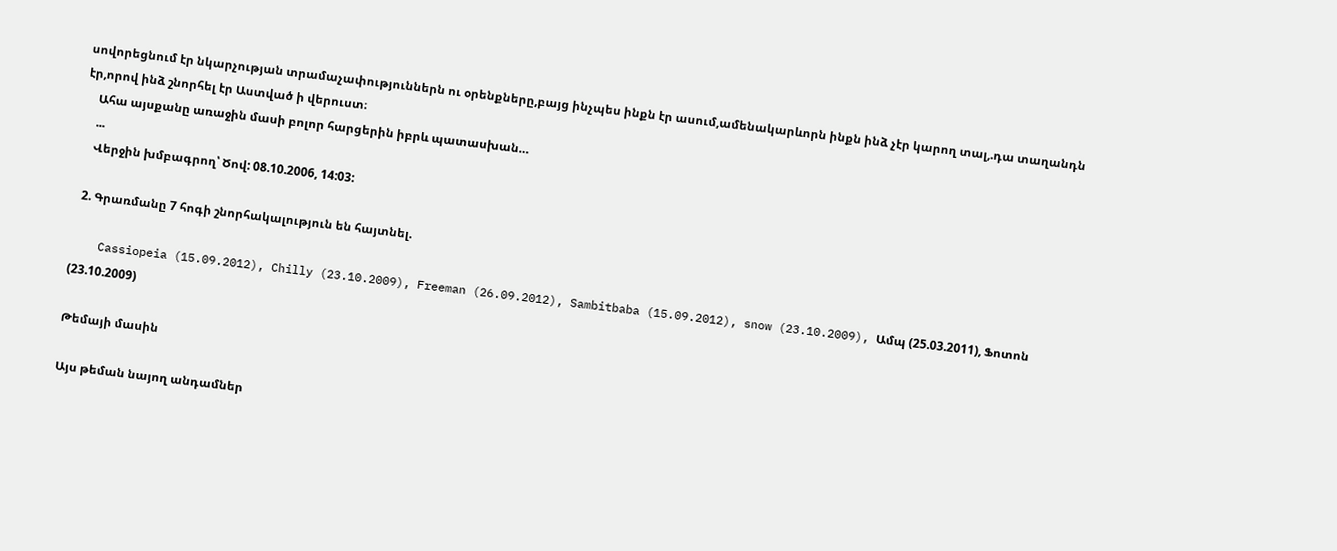սովորեցնում էր նկարչության տրամաչափություններն ու օրենքները,բայց ինչպես ինքն էր ասում,ամենակարևորն ինքն ինձ չէր կարող տալ,.դա տաղանդն էր,որով ինձ շնորհել էր Աստված ի վերուստ։
    Ահա այսքանը առաջին մասի բոլոր հարցերին իբրև պատասխան…
    ...
    Վերջին խմբագրող՝ Ծով: 08.10.2006, 14:03:

  2. Գրառմանը 7 հոգի շնորհակալություն են հայտնել.

    Cassiopeia (15.09.2012), Chilly (23.10.2009), Freeman (26.09.2012), Sambitbaba (15.09.2012), snow (23.10.2009), Ամպ (25.03.2011), Ֆոտոն (23.10.2009)

Թեմայի մասին

Այս թեման նայող անդամներ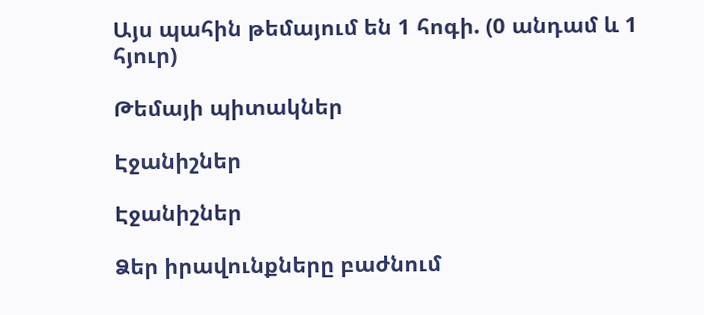Այս պահին թեմայում են 1 հոգի. (0 անդամ և 1 հյուր)

Թեմայի պիտակներ

Էջանիշներ

Էջանիշներ

Ձեր իրավունքները բաժնում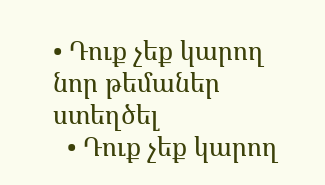• Դուք չեք կարող նոր թեմաներ ստեղծել
  • Դուք չեք կարող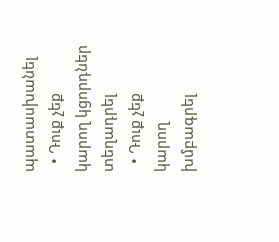պատասխանել
  • Դուք չեք կարող կցորդներ տեղադրել
  • Դուք չեք կարող խմբագրել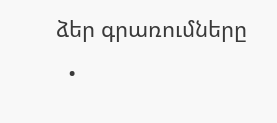ձեր գրառումները
  •